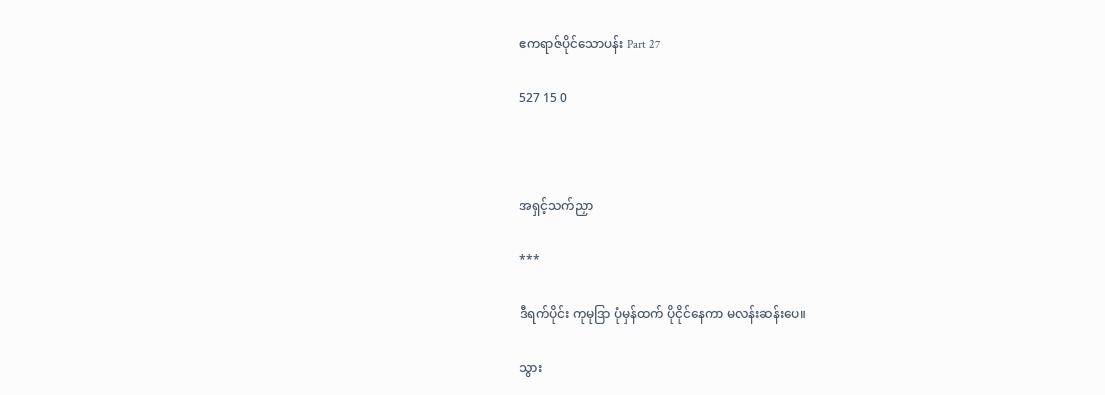ဧကရာဇ်ပိုင်‌သောပန်း Part 27

527 15 0



အရှင့်သက်ညှာ

***

ဒီရက်ပိုင်း ကုမုဒြာ ပုံမှန်ထက် ပိုငိုင်နေကာ မလန်းဆန်းပေ။

သွား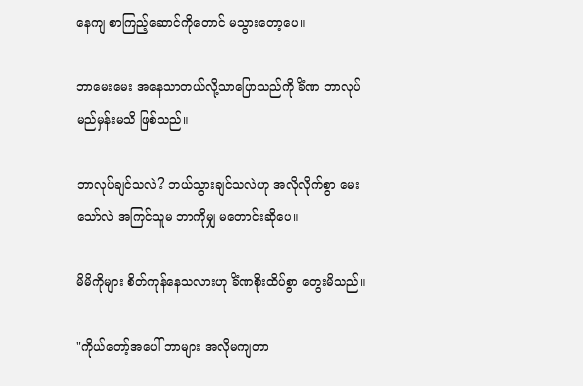နေကျ စာကြည့်ဆောင်ကိုတောင် မသွားတော့ပေ။

ဘာမေးမေး အနေသာတယ်လို့သာပြောသည်ကို ခိံဏ ဘာလုပ်မည်မှန်းမသိ ဖြစ်သည်။

ဘာလုပ်ချင်သလဲ? ဘယ်သွားချင်သလဲဟု အလိုလိုက်စွာ မေးသော်လဲ အကြင်သူမ ဘာကိုမျှ မတောင်းဆိုပေ။

မိမိကိုများ စိတ်ကုန်နေသလားဟု ခိံဏစိုးထိပ်စွာ တွေးမိသည်။

"ကိုယ်တော့်အပေါ် ဘာများ အလိုမကျတာ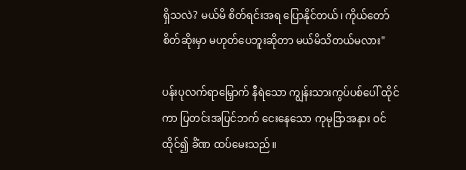ရှိသလဲ? မယ်မိ စိတ်ရင်းအရ ပြောနိုင်တယ်၊ ကိုယ်တော်စိတ်ဆိုးမှာ မဟုတ်ပေဘူးဆိုတာ မယ်မိသိတယ်မလား"

ပန်းပုလက်ရာမြှောက် နီရဲသော ကျွန်းသားကွပ်ပစ်ပေါ် ထိုင်ကာ ပြတင်းအပြင်ဘက် ငေးနေသော ကုမုဒြာအနား ဝင်ထိုင်၍ ခိံဏ ထပ်မေးသည်။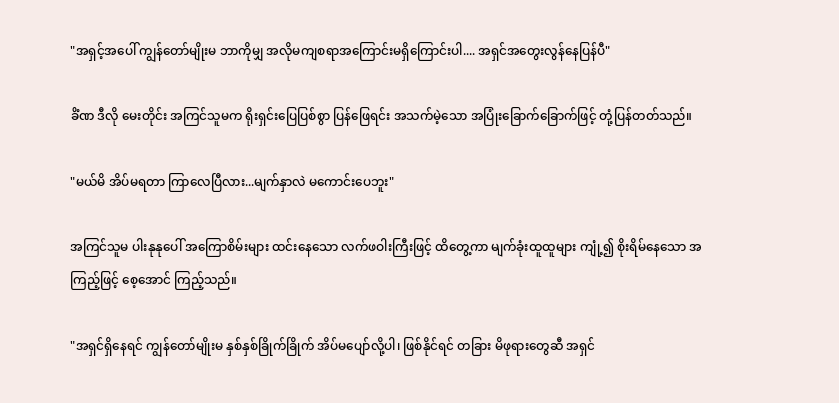"အရှင့်အပေါ် ကျွန်တော်မျိုးမ ဘာကိုမျှ အလိုမကျစရာအကြောင်းမရှိကြောင်းပါ.... အရှင်အတွေးလွန်နေပြန်ပီ"

ခိံဏ ဒီလို မေးတိုင်း အကြင်သူမက ရိုးရှင်းပြေပြစ်စွာ ပြန်ဖြေရင်း အသက်မဲ့သော အပြုံးခြောက်ခြောက်ဖြင့် တုံ့ပြန်တတ်သည်။

"မယ်မိ အိပ်မရတာ ကြာလေပြီလား...မျက်နှာလဲ မကောင်းပေဘူး"

အကြင်သူမ ပါးနုနုပေါ် အကြောစိမ်းများ ထင်းနေသော လက်ဖဝါးကြီးဖြင့် ထိတွေ့ကာ မျက်ခုံးထူထူများ ကျုံ့၍ စိုးရိမ်နေသော အကြည့်ဖြင့် စေ့အောင် ကြည့်သည်။

"အရှင်ရှိနေရင် ကျွန်တော်မျိုးမ နှစ်နှစ်ခြိုက်ခြိုက် အိပ်မပျော်လို့ပါ၊ ဖြစ်နိုင်ရင် တခြား မိဖုရားတွေဆီ အရှင်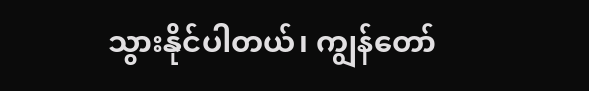သွားနိုင်ပါတယ်၊ ကျွန်တော်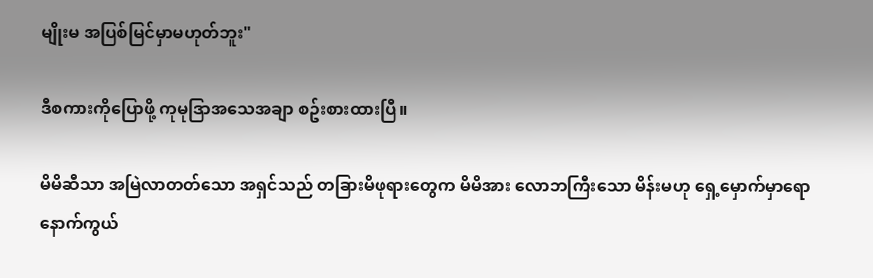မျိုးမ အပြစ်မြင်မှာမဟုတ်ဘူး"

ဒီစကားကိုပြောဖို့ ကုမုဒြာအသေအချာ စဥ်းစားထားပြီ။

မိမိဆီသာ အမြဲလာတတ်သော အရှင်သည် တခြားမိဖုရားတွေက မိမိအား လောဘကြီးသော မိန်းမဟု ရှေ့မှောက်မှာရော နောက်ကွယ်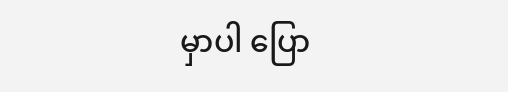မှာပါ ပြော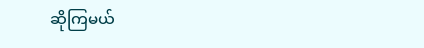ဆိုကြမယ်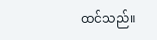ထင်သည်။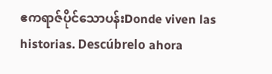ဧကရာဇ်ပိုင်သောပန်းDonde viven las historias. Descúbrelo ahora